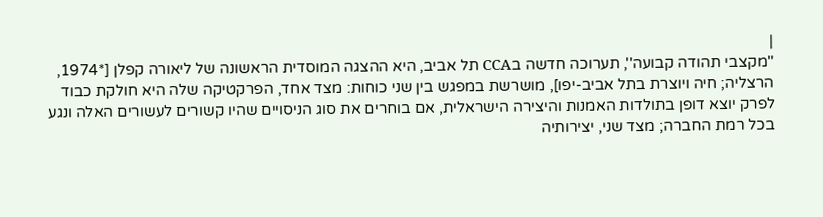|
''מקצבי תהודה קבועה'', תערוכה חדשה בCCA תל אביב, היא ההצגה המוסדית הראשונה של ליאורה קפלן [*1974, הרצליה; חיה ויוצרת בתל אביב-יפו], מושרשת במפגש בין שני כוחות: מצד אחד, הפרקטיקה שלה היא חולקת כבוד לפרק יוצא דופן בתולדות האמנות והיצירה הישראלית, אם בוחרים את סוג הניסויים שהיו קשורים לעשורים האלה ונגע בכל רמת החברה; מצד שני, יצירותיה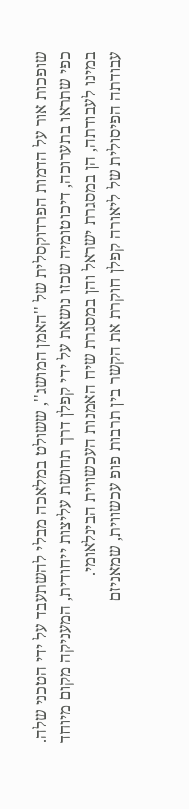שופכות אור על הדמות הפרדוקסלית של ''האמן המושג'', ששולט במלאכה מבלי להשתעבד על ידי הטכני שלה. כפי שתראו בתערוכה, דיכוטומיה שכזו נושאת על ידי קפלן דרך תחושת עליצות ייחודית, המעניקה מקום מיוחד במינו לעבודתה, הן במסגרת ישראל והן במסגרת שיח האמנות העכשווית הבינלאומי.
עבודתה הפיסולית של ליאורה קפלן חוקרת את הקשר בין תרבות פופ עכשווית, שמאניזם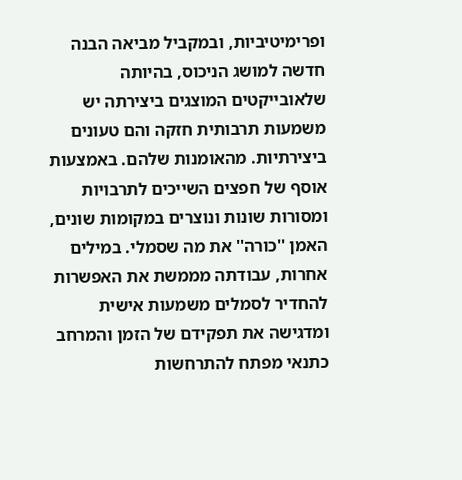ופרימיטיביות, ובמקביל מביאה הבנה חדשה למושג הניכוס, בהיותה שלאובייקטים המוצגים ביצירתה יש משמעות תרבותית חזקה והם טעונים ביצירתיות. מהאומנות שלהם. באמצעות אוסף של חפצים השייכים לתרבויות ומסורות שונות ונוצרים במקומות שונים, האמן ''כורה'' את מה שסמלי. במילים אחרות, עבודתה מממשת את האפשרות להחדיר לסמלים משמעות אישית ומדגישה את תפקידם של הזמן והמרחב כתנאי מפתח להתרחשות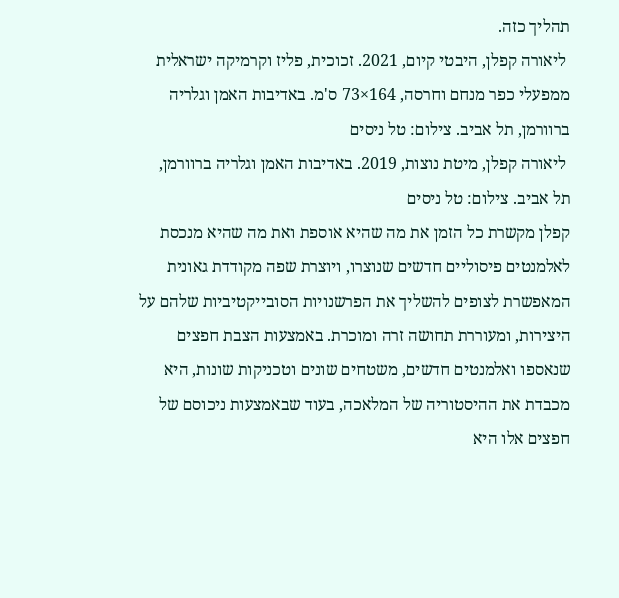תהליך כזה.
 ליאורה קפלן, היבטי קיום, 2021. זכוכית, פליז וקרמיקה ישראלית ממפעלי כפר מנחם וחרסה, 164×73 ס'מ. באדיבות האמן וגלריה ברוורמן, תל אביב. צילום: טל ניסים
 ליאורה קפלן, מיטת נוצות, 2019. באדיבות האמן וגלריה ברוורמן, תל אביב. צילום: טל ניסים
קפלן מקשרת כל הזמן את מה שהיא אוספת ואת מה שהיא מנכסת לאלמנטים פיסוליים חדשים שנוצרו, ויוצרת שפה מקודדת גאונית המאפשרת לצופים להשליך את הפרשנויות הסובייקטיביות שלהם על היצירות, ומעוררת תחושה זרה ומוכרת. באמצעות הצבת חפצים שנאספו ואלמנטים חדשים, משטחים שונים וטכניקות שונות, היא מכבדת את ההיסטוריה של המלאכה, בעוד שבאמצעות ניכוסם של חפצים אלו היא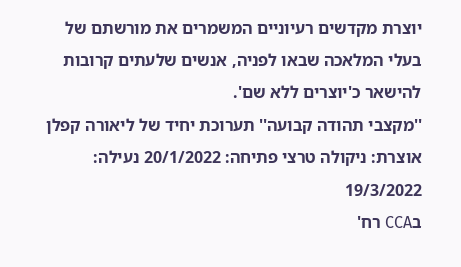יוצרת מקדשים רעיוניים המשמרים את מורשתם של בעלי המלאכה שבאו לפניה, אנשים שלעתים קרובות להישאר כ'יוצרים ללא שם'.
''מקצבי תהודה קבועה'' תערוכת יחיד של ליאורה קפלן אוצרת: ניקולה טרצי פתיחה: 20/1/2022 נעילה: 19/3/2022
בCCA רח'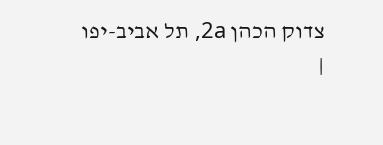צדוק הכהן 2a, תל אביב-יפו
|